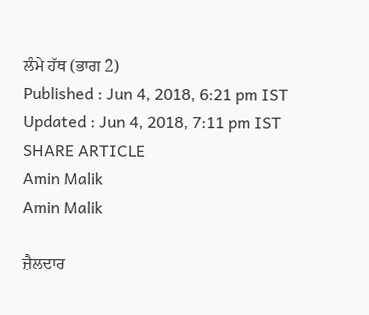ਲੰਮੇ ਹੱਥ (ਭਾਗ 2)
Published : Jun 4, 2018, 6:21 pm IST
Updated : Jun 4, 2018, 7:11 pm IST
SHARE ARTICLE
Amin Malik
Amin Malik

ਜ਼ੈਲਦਾਰ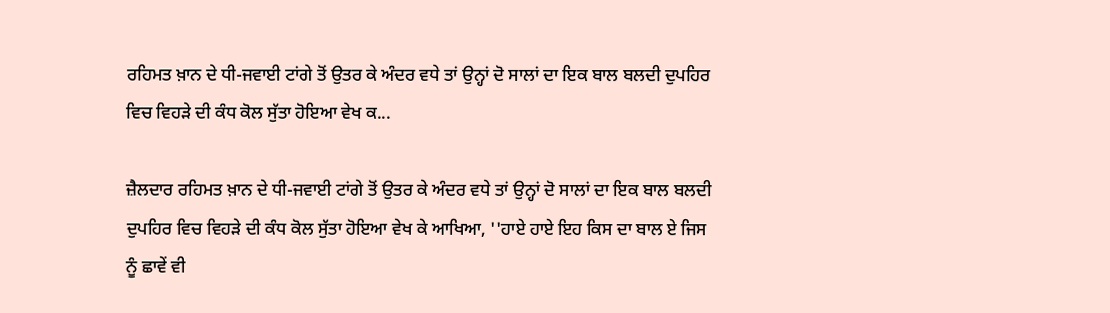ਰਹਿਮਤ ਖ਼ਾਨ ਦੇ ਧੀ-ਜਵਾਈ ਟਾਂਗੇ ਤੋਂ ਉਤਰ ਕੇ ਅੰਦਰ ਵਧੇ ਤਾਂ ਉਨ੍ਹਾਂ ਦੋ ਸਾਲਾਂ ਦਾ ਇਕ ਬਾਲ ਬਲਦੀ ਦੁਪਹਿਰ ਵਿਚ ਵਿਹੜੇ ਦੀ ਕੰਧ ਕੋਲ ਸੁੱਤਾ ਹੋਇਆ ਵੇਖ ਕ...

ਜ਼ੈਲਦਾਰ ਰਹਿਮਤ ਖ਼ਾਨ ਦੇ ਧੀ-ਜਵਾਈ ਟਾਂਗੇ ਤੋਂ ਉਤਰ ਕੇ ਅੰਦਰ ਵਧੇ ਤਾਂ ਉਨ੍ਹਾਂ ਦੋ ਸਾਲਾਂ ਦਾ ਇਕ ਬਾਲ ਬਲਦੀ ਦੁਪਹਿਰ ਵਿਚ ਵਿਹੜੇ ਦੀ ਕੰਧ ਕੋਲ ਸੁੱਤਾ ਹੋਇਆ ਵੇਖ ਕੇ ਆਖਿਆ, ''ਹਾਏ ਹਾਏ ਇਹ ਕਿਸ ਦਾ ਬਾਲ ਏ ਜਿਸ ਨੂੰ ਛਾਵੇਂ ਵੀ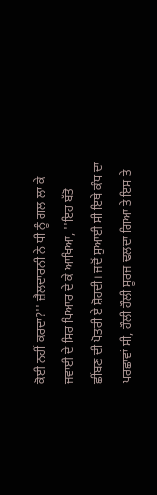ਕੋਈ ਨਹੀਂ ਕਰਦਾ?'' ਜ਼ੈਲਦਾਰਨੀ ਨੇ ਧੀ ਨੂੰ ਗਲ ਲਾ ਕੇ ਜਵਾਈ ਦੇ ਸਿਰ ਪਿਆਰ ਦੇ ਕੇ ਆਖਿਆ, ''ਇਹ ਬੱਤੋ ਛੀਂਬਣ ਦੀ ਪੋਤਰੀ ਏ ਸ਼ੋਹਦੀ। ਜਦੋਂ ਸੁਆਈ ਸੀ ਇਥੇ ਕੰਧ ਦਾ ਪਰਛਾਵਾਂ ਸੀ, ਹੌਲੀ ਹੌਲੀ ਸੂਰਜ ਢਲਦਾ ਗਿਆ ਤੇ ਇਸ ਤੇ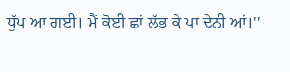ਧੁੱਪ ਆ ਗਈ। ਮੈਂ ਕੋਈ ਛਾਂ ਲੱਭ ਕੇ ਪਾ ਦੇਨੀ ਆਂ।''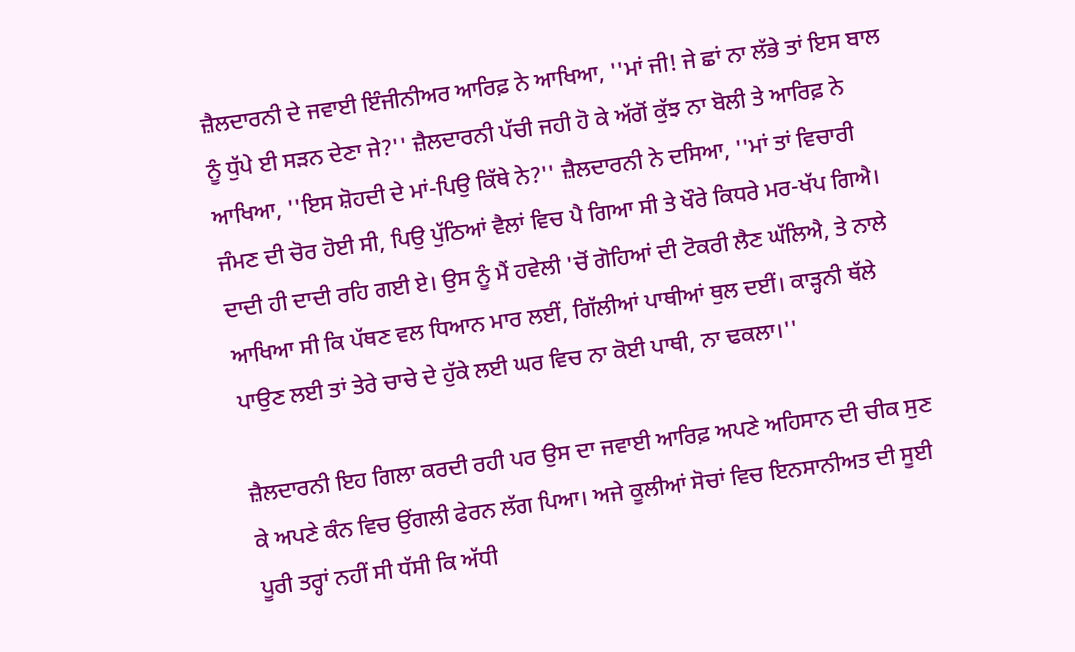ਜ਼ੈਲਦਾਰਨੀ ਦੇ ਜਵਾਈ ਇੰਜੀਨੀਅਰ ਆਰਿਫ਼ ਨੇ ਆਖਿਆ, ''ਮਾਂ ਜੀ! ਜੇ ਛਾਂ ਨਾ ਲੱਭੇ ਤਾਂ ਇਸ ਬਾਲ ਨੂੰ ਧੁੱਪੇ ਈ ਸੜਨ ਦੇਣਾ ਜੇ?'' ਜ਼ੈਲਦਾਰਨੀ ਪੱਚੀ ਜਹੀ ਹੋ ਕੇ ਅੱਗੋਂ ਕੁੱਝ ਨਾ ਬੋਲੀ ਤੇ ਆਰਿਫ਼ ਨੇ ਆਖਿਆ, ''ਇਸ ਸ਼ੋਹਦੀ ਦੇ ਮਾਂ-ਪਿਉ ਕਿੱਥੇ ਨੇ?'' ਜ਼ੈਲਦਾਰਨੀ ਨੇ ਦਸਿਆ, ''ਮਾਂ ਤਾਂ ਵਿਚਾਰੀ ਜੰਮਣ ਦੀ ਚੋਰ ਹੋਈ ਸੀ, ਪਿਉ ਪੁੱਠਿਆਂ ਵੈਲਾਂ ਵਿਚ ਪੈ ਗਿਆ ਸੀ ਤੇ ਖੌਰੇ ਕਿਧਰੇ ਮਰ-ਖੱਪ ਗਿਐ। ਦਾਦੀ ਹੀ ਦਾਦੀ ਰਹਿ ਗਈ ਏ। ਉਸ ਨੂੰ ਮੈਂ ਹਵੇਲੀ 'ਚੋਂ ਗੋਹਿਆਂ ਦੀ ਟੋਕਰੀ ਲੈਣ ਘੱਲਿਐ, ਤੇ ਨਾਲੇ ਆਖਿਆ ਸੀ ਕਿ ਪੱਥਣ ਵਲ ਧਿਆਨ ਮਾਰ ਲਈਂ, ਗਿੱਲੀਆਂ ਪਾਥੀਆਂ ਥੁਲ ਦਈਂ। ਕਾੜ੍ਹਨੀ ਥੱਲੇ ਪਾਉਣ ਲਈ ਤਾਂ ਤੇਰੇ ਚਾਚੇ ਦੇ ਹੁੱਕੇ ਲਈ ਘਰ ਵਿਚ ਨਾ ਕੋਈ ਪਾਥੀ, ਨਾ ਢਕਲਾ।''

ਜ਼ੈਲਦਾਰਨੀ ਇਹ ਗਿਲਾ ਕਰਦੀ ਰਹੀ ਪਰ ਉਸ ਦਾ ਜਵਾਈ ਆਰਿਫ਼ ਅਪਣੇ ਅਹਿਸਾਨ ਦੀ ਚੀਕ ਸੁਣ ਕੇ ਅਪਣੇ ਕੰਨ ਵਿਚ ਉਂਗਲੀ ਫੇਰਨ ਲੱਗ ਪਿਆ। ਅਜੇ ਕੂਲੀਆਂ ਸੋਚਾਂ ਵਿਚ ਇਨਸਾਨੀਅਤ ਦੀ ਸੂਈ ਪੂਰੀ ਤਰ੍ਹਾਂ ਨਹੀਂ ਸੀ ਧੱਸੀ ਕਿ ਅੱਧੀ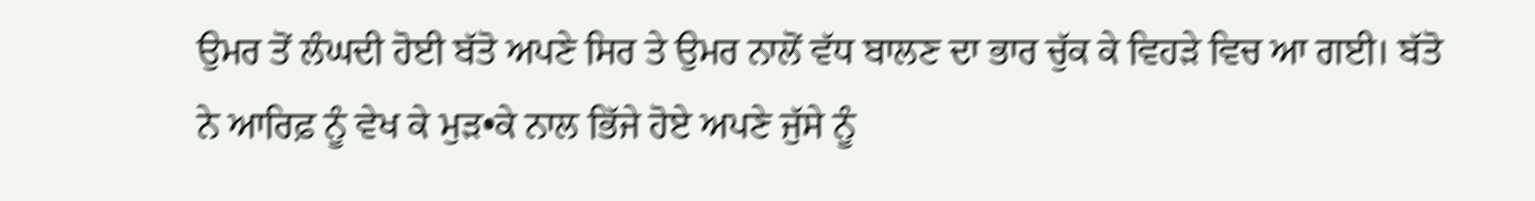ਉਮਰ ਤੋਂ ਲੰਘਦੀ ਹੋਈ ਬੱਤੋ ਅਪਣੇ ਸਿਰ ਤੇ ਉਮਰ ਨਾਲੋਂ ਵੱਧ ਬਾਲਣ ਦਾ ਭਾਰ ਚੁੱਕ ਕੇ ਵਿਹੜੇ ਵਿਚ ਆ ਗਈ। ਬੱਤੋ ਨੇ ਆਰਿਫ਼ ਨੂੰ ਵੇਖ ਕੇ ਮੁੜ•ਕੇ ਨਾਲ ਭਿੱਜੇ ਹੋਏ ਅਪਣੇ ਜੁੱਸੇ ਨੂੰ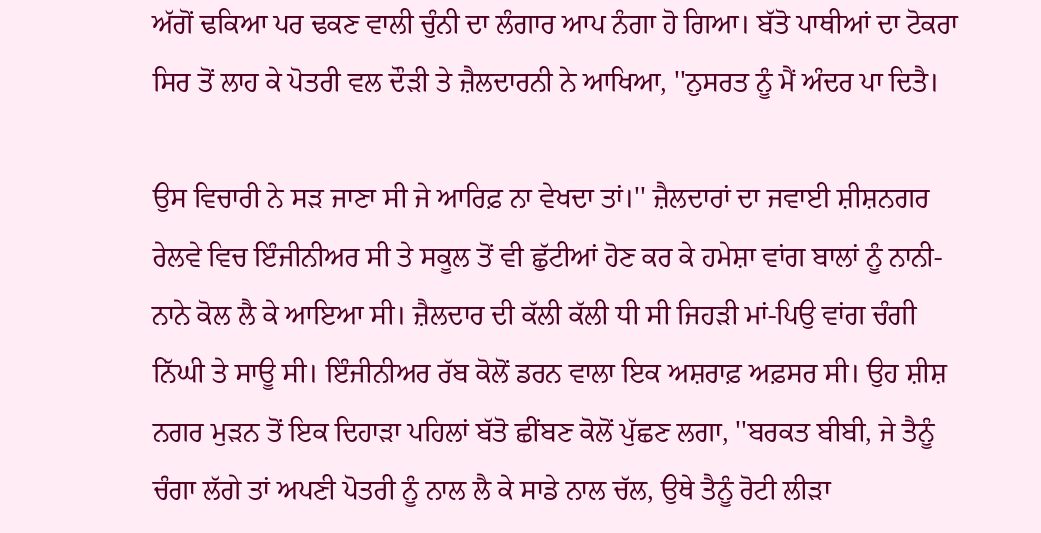ਅੱਗੋਂ ਢਕਿਆ ਪਰ ਢਕਣ ਵਾਲੀ ਚੁੰਨੀ ਦਾ ਲੰਗਾਰ ਆਪ ਨੰਗਾ ਹੋ ਗਿਆ। ਬੱਤੋ ਪਾਥੀਆਂ ਦਾ ਟੋਕਰਾ ਸਿਰ ਤੋਂ ਲਾਹ ਕੇ ਪੋਤਰੀ ਵਲ ਦੌੜੀ ਤੇ ਜ਼ੈਲਦਾਰਨੀ ਨੇ ਆਖਿਆ, ''ਨੁਸਰਤ ਨੂੰ ਮੈਂ ਅੰਦਰ ਪਾ ਦਿਤੈ।

ਉਸ ਵਿਚਾਰੀ ਨੇ ਸੜ ਜਾਣਾ ਸੀ ਜੇ ਆਰਿਫ਼ ਨਾ ਵੇਖਦਾ ਤਾਂ।'' ਜ਼ੈਲਦਾਰਾਂ ਦਾ ਜਵਾਈ ਸ਼ੀਸ਼ਨਗਰ ਰੇਲਵੇ ਵਿਚ ਇੰਜੀਨੀਅਰ ਸੀ ਤੇ ਸਕੂਲ ਤੋਂ ਵੀ ਛੁੱਟੀਆਂ ਹੋਣ ਕਰ ਕੇ ਹਮੇਸ਼ਾ ਵਾਂਗ ਬਾਲਾਂ ਨੂੰ ਨਾਨੀ-ਨਾਨੇ ਕੋਲ ਲੈ ਕੇ ਆਇਆ ਸੀ। ਜ਼ੈਲਦਾਰ ਦੀ ਕੱਲੀ ਕੱਲੀ ਧੀ ਸੀ ਜਿਹੜੀ ਮਾਂ-ਪਿਉ ਵਾਂਗ ਚੰਗੀ ਨਿੱਘੀ ਤੇ ਸਾਊ ਸੀ। ਇੰਜੀਨੀਅਰ ਰੱਬ ਕੋਲੋਂ ਡਰਨ ਵਾਲਾ ਇਕ ਅਸ਼ਰਾਫ਼ ਅਫ਼ਸਰ ਸੀ। ਉਹ ਸ਼ੀਸ਼ ਨਗਰ ਮੁੜਨ ਤੋਂ ਇਕ ਦਿਹਾੜਾ ਪਹਿਲਾਂ ਬੱਤੋ ਛੀਂਬਣ ਕੋਲੋਂ ਪੁੱਛਣ ਲਗਾ, ''ਬਰਕਤ ਬੀਬੀ, ਜੇ ਤੈਨੂੰ ਚੰਗਾ ਲੱਗੇ ਤਾਂ ਅਪਣੀ ਪੋਤਰੀ ਨੂੰ ਨਾਲ ਲੈ ਕੇ ਸਾਡੇ ਨਾਲ ਚੱਲ, ਉਥੇ ਤੈਨੂੰ ਰੋਟੀ ਲੀੜਾ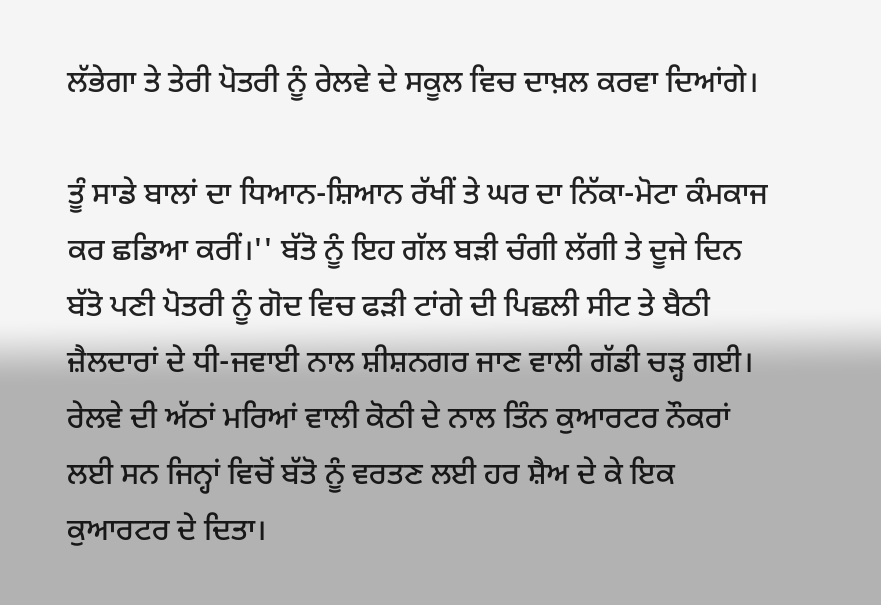ਲੱਭੇਗਾ ਤੇ ਤੇਰੀ ਪੋਤਰੀ ਨੂੰ ਰੇਲਵੇ ਦੇ ਸਕੂਲ ਵਿਚ ਦਾਖ਼ਲ ਕਰਵਾ ਦਿਆਂਗੇ।

ਤੂੰ ਸਾਡੇ ਬਾਲਾਂ ਦਾ ਧਿਆਨ-ਸ਼ਿਆਨ ਰੱਖੀਂ ਤੇ ਘਰ ਦਾ ਨਿੱਕਾ-ਮੋਟਾ ਕੰਮਕਾਜ ਕਰ ਛਡਿਆ ਕਰੀਂ।'' ਬੱਤੋ ਨੂੰ ਇਹ ਗੱਲ ਬੜੀ ਚੰਗੀ ਲੱਗੀ ਤੇ ਦੂਜੇ ਦਿਨ ਬੱਤੋ ਪਣੀ ਪੋਤਰੀ ਨੂੰ ਗੋਦ ਵਿਚ ਫੜੀ ਟਾਂਗੇ ਦੀ ਪਿਛਲੀ ਸੀਟ ਤੇ ਬੈਠੀ ਜ਼ੈਲਦਾਰਾਂ ਦੇ ਧੀ-ਜਵਾਈ ਨਾਲ ਸ਼ੀਸ਼ਨਗਰ ਜਾਣ ਵਾਲੀ ਗੱਡੀ ਚੜ੍ਹ ਗਈ। ਰੇਲਵੇ ਦੀ ਅੱਠਾਂ ਮਰਿਆਂ ਵਾਲੀ ਕੋਠੀ ਦੇ ਨਾਲ ਤਿੰਨ ਕੁਆਰਟਰ ਨੌਕਰਾਂ ਲਈ ਸਨ ਜਿਨ੍ਹਾਂ ਵਿਚੋਂ ਬੱਤੋ ਨੂੰ ਵਰਤਣ ਲਈ ਹਰ ਸ਼ੈਅ ਦੇ ਕੇ ਇਕ ਕੁਆਰਟਰ ਦੇ ਦਿਤਾ।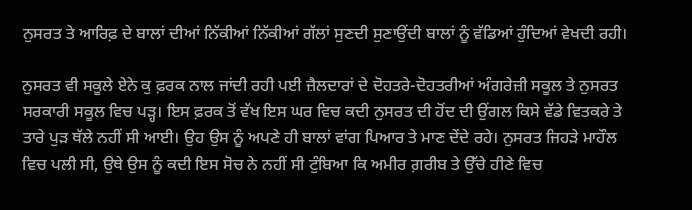ਨੁਸਰਤ ਤੇ ਆਰਿਫ਼ ਦੇ ਬਾਲਾਂ ਦੀਆਂ ਨਿੱਕੀਆਂ ਨਿੱਕੀਆਂ ਗੱਲਾਂ ਸੁਣਦੀ ਸੁਣਾਉਂਦੀ ਬਾਲਾਂ ਨੂੰ ਵੱਡਿਆਂ ਹੁੰਦਿਆਂ ਵੇਖਦੀ ਰਹੀ।

ਨੁਸਰਤ ਵੀ ਸਕੂਲੇ ਏਨੇ ਕੁ ਫ਼ਰਕ ਨਾਲ ਜਾਂਦੀ ਰਹੀ ਪਈ ਜ਼ੈਲਦਾਰਾਂ ਦੇ ਦੋਹਤਰੇ-ਦੋਹਤਰੀਆਂ ਅੰਗਰੇਜ਼ੀ ਸਕੂਲ ਤੇ ਨੁਸਰਤ ਸਰਕਾਰੀ ਸਕੂਲ ਵਿਚ ਪੜ੍ਹ। ਇਸ ਫ਼ਰਕ ਤੋਂ ਵੱਖ ਇਸ ਘਰ ਵਿਚ ਕਦੀ ਨੁਸਰਤ ਦੀ ਹੋਂਦ ਦੀ ਉਂਗਲ ਕਿਸੇ ਵੱਡੇ ਵਿਤਕਰੇ ਤੇ ਤਾਰੇ ਪੁੜ ਥੱਲੇ ਨਹੀਂ ਸੀ ਆਈ। ਉਹ ਉਸ ਨੂੰ ਅਪਣੇ ਹੀ ਬਾਲਾਂ ਵਾਂਗ ਪਿਆਰ ਤੇ ਮਾਣ ਦੇਂਦੇ ਰਹੇ। ਨੁਸਰਤ ਜਿਹੜੇ ਮਾਹੌਲ ਵਿਚ ਪਲੀ ਸੀ, ਉਥੇ ਉਸ ਨੂੰ ਕਦੀ ਇਸ ਸੋਚ ਨੇ ਨਹੀਂ ਸੀ ਟੁੰਬਿਆ ਕਿ ਅਮੀਰ ਗ਼ਰੀਬ ਤੇ ਉੱਚੇ ਹੀਣੇ ਵਿਚ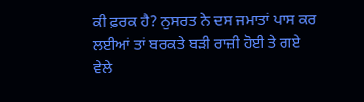ਕੀ ਫ਼ਰਕ ਹੈ? ਨੁਸਰਤ ਨੇ ਦਸ ਜਮਾਤਾਂ ਪਾਸ ਕਰ ਲਈਆਂ ਤਾਂ ਬਰਕਤੇ ਬੜੀ ਰਾਜ਼ੀ ਹੋਈ ਤੇ ਗਏ ਵੇਲੇ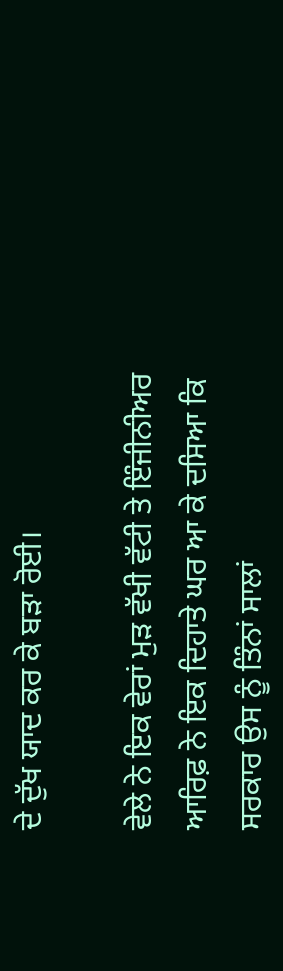ਦੇ ਦੁੱਖ ਯਾਦ ਕਰ ਕੇ ਬੜਾ ਰੋਈ।

ਵੇਲੇ ਨੇ ਇਕ ਵੇਰਾਂ ਮੁੜ ਵੱਖੀ ਵੱਟੀ ਤੇ ਇੰਜੀਨੀਅਰ ਆਰਿਫ਼ ਨੇ ਇਕ ਦਿਹਾਤੇ ਘਰ ਆ ਕੇ ਦਸਿਆ ਕਿ ਸਰਕਾਰ ਉਸ ਨੂੰ ਤਿੰਨਾਂ ਸਾਲਾਂ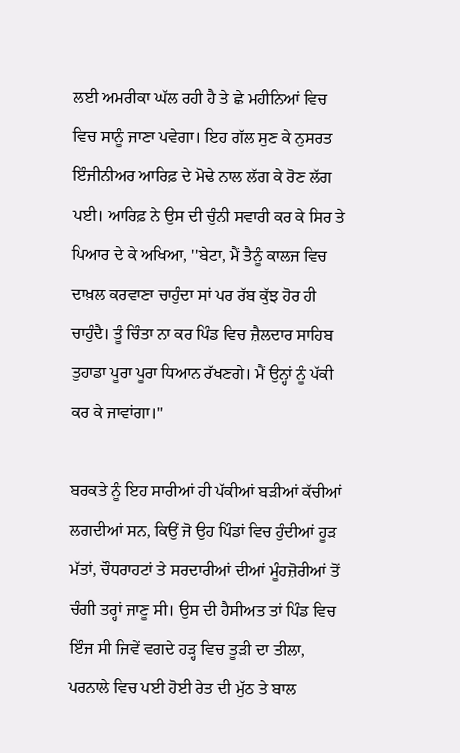ਲਈ ਅਮਰੀਕਾ ਘੱਲ ਰਹੀ ਹੈ ਤੇ ਛੇ ਮਹੀਨਿਆਂ ਵਿਚ ਵਿਚ ਸਾਨੂੰ ਜਾਣਾ ਪਵੇਗਾ। ਇਹ ਗੱਲ ਸੁਣ ਕੇ ਨੁਸਰਤ ਇੰਜੀਨੀਅਰ ਆਰਿਫ਼ ਦੇ ਮੋਢੇ ਨਾਲ ਲੱਗ ਕੇ ਰੋਣ ਲੱਗ ਪਈ। ਆਰਿਫ਼ ਨੇ ਉਸ ਦੀ ਚੁੰਨੀ ਸਵਾਰੀ ਕਰ ਕੇ ਸਿਰ ਤੇ ਪਿਆਰ ਦੇ ਕੇ ਅਖਿਆ, ''ਬੇਟਾ, ਮੈਂ ਤੈਨੂੰ ਕਾਲਜ ਵਿਚ ਦਾਖ਼ਲ ਕਰਵਾਣਾ ਚਾਹੁੰਦਾ ਸਾਂ ਪਰ ਰੱਬ ਕੁੱਝ ਹੋਰ ਹੀ ਚਾਹੁੰਦੈ। ਤੂੰ ਚਿੰਤਾ ਨਾ ਕਰ ਪਿੰਡ ਵਿਚ ਜ਼ੈਲਦਾਰ ਸਾਹਿਬ ਤੁਹਾਡਾ ਪੂਰਾ ਪੂਰਾ ਧਿਆਨ ਰੱਖਣਗੇ। ਮੈਂ ਉਨ੍ਹਾਂ ਨੂੰ ਪੱਕੀ ਕਰ ਕੇ ਜਾਵਾਂਗਾ।''

ਬਰਕਤੇ ਨੂੰ ਇਹ ਸਾਰੀਆਂ ਹੀ ਪੱਕੀਆਂ ਬੜੀਆਂ ਕੱਚੀਆਂ ਲਗਦੀਆਂ ਸਨ, ਕਿਉਂ ਜੋ ਉਹ ਪਿੰਡਾਂ ਵਿਚ ਹੁੰਦੀਆਂ ਹੂੜ ਮੱਤਾਂ, ਚੌਧਰਾਹਟਾਂ ਤੇ ਸਰਦਾਰੀਆਂ ਦੀਆਂ ਮੂੰਹਜ਼ੋਰੀਆਂ ਤੋਂ ਚੰਗੀ ਤਰ੍ਹਾਂ ਜਾਣੂ ਸੀ। ਉਸ ਦੀ ਹੈਸੀਅਤ ਤਾਂ ਪਿੰਡ ਵਿਚ ਇੰਜ ਸੀ ਜਿਵੇਂ ਵਗਦੇ ਹੜ੍ਹ ਵਿਚ ਤੂੜੀ ਦਾ ਤੀਲਾ, ਪਰਨਾਲੇ ਵਿਚ ਪਈ ਹੋਈ ਰੇਤ ਦੀ ਮੁੱਠ ਤੇ ਬਾਲ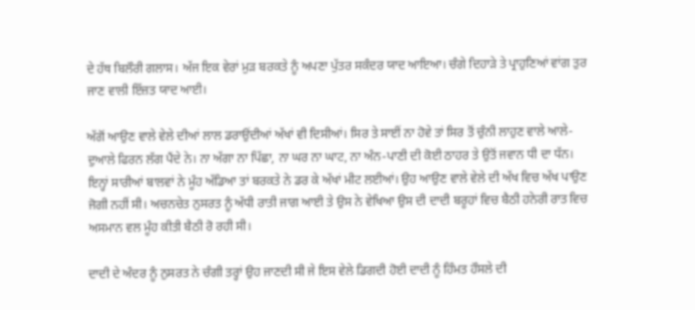ਦੇ ਹੱਥ ਬਿਲੌਰੀ ਗਲਾਸ। ਅੱਜ ਇਕ ਵੇਰਾਂ ਮੁੜ ਬਰਕਤੇ ਨੂੰ ਅਪਣਾ ਪੁੱਤਰ ਸਕੰਦਰ ਯਾਦ ਆਇਆ। ਚੰਗੇ ਦਿਹਾੜੇ ਤੇ ਪ੍ਰਾਹੁਣਿਆਂ ਵਾਂਗ ਤੁਰ ਜਾਣ ਵਾਲੀ ਇੱਜ਼ਤ ਯਾਦ ਆਈ।

ਅੱਗੋਂ ਆਉਣ ਵਾਲੇ ਵੇਲੇ ਦੀਆਂ ਲਾਲ ਡਰਾਉਂਦੀਆਂ ਅੱਖਾਂ ਵੀ ਦਿਸੀਆਂ। ਸਿਰ ਤੇ ਸਾਈਂ ਨਾ ਹੋਵੇ ਤਾਂ ਸਿਰ ਤੋਂ ਚੁੰਨੀ ਲਾਹੁਣ ਵਾਲੇ ਆਲੇ-ਦੁਆਲੇ ਫਿਰਨ ਲੱਗ ਪੈਂਦੇ ਨੇ। ਨਾ ਅੱਗਾ ਨਾ ਪਿੱਛਾ, ਨਾ ਘਰ ਨਾ ਘਾਟ, ਨਾ ਅੰਨ-ਪਾਣੀ ਦੀ ਕੋਈ ਠਾਹਰ ਤੇ ਉਤੋਂ ਜਵਾਨ ਧੀ ਦਾ ਧੱਨ। ਇਨ੍ਹਾਂ ਸਾਰੀਆਂ ਬਾਲਵਾਂ ਨੇ ਮੂੰਹ ਅੱਡਿਆ ਤਾਂ ਬਰਕਤੇ ਨੇ ਡਰ ਕੇ ਅੱਖਾਂ ਮੀਟ ਲਈਆਂ। ਉਹ ਆਉਣ ਵਾਲੇ ਵੇਲੇ ਦੀ ਅੱਖ ਵਿਚ ਅੱਖ ਪਾਉਣ ਜੋਗੀ ਨਹੀਂ ਸੀ। ਅਚਨਚੇਤ ਨੁਸਰਤ ਨੂੰ ਅੱਧੀ ਰਾਤੀ ਜਾਗ ਆਈ ਤੇ ਉਸ ਨੇ ਵੇਖਿਆ ਉਸ ਦੀ ਦਾਦੀ ਬਰੂਹਾਂ ਵਿਚ ਬੈਠੀ ਹਨੇਰੀ ਰਾਤ ਵਿਚ ਅਸਮਾਨ ਵਲ ਮੂੰਹ ਕੀਤੀ ਬੈਠੀ ਰੋ ਰਹੀ ਸੀ।

ਦਾਦੀ ਦੇ ਅੰਦਰ ਨੂੰ ਨੁਸਰਤ ਨੇ ਚੰਗੀ ਤਰ੍ਹਾਂ ਉਹ ਜਾਣਦੀ ਸੀ ਜੇ ਇਸ ਵੇਲੇ ਡਿਗਦੀ ਹੋਈ ਦਾਦੀ ਨੂੰ ਹਿੰਮਤ ਹੌਸਲੇ ਦੀ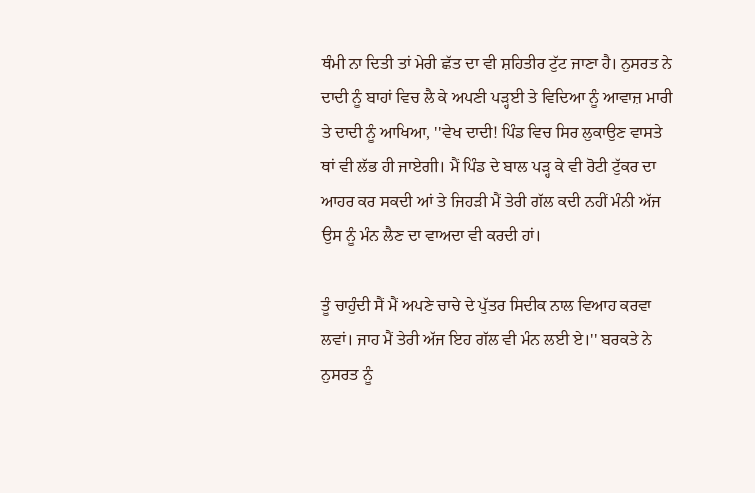ਥੰਮੀ ਨਾ ਦਿਤੀ ਤਾਂ ਮੇਰੀ ਛੱਤ ਦਾ ਵੀ ਸ਼ਹਿਤੀਰ ਟੁੱਟ ਜਾਣਾ ਹੈ। ਨੁਸਰਤ ਨੇ ਦਾਦੀ ਨੂੰ ਬਾਹਾਂ ਵਿਚ ਲੈ ਕੇ ਅਪਣੀ ਪੜ੍ਹਈ ਤੇ ਵਿਦਿਆ ਨੂੰ ਆਵਾਜ਼ ਮਾਰੀ ਤੇ ਦਾਦੀ ਨੂੰ ਆਖਿਆ, ''ਵੇਖ ਦਾਦੀ! ਪਿੰਡ ਵਿਚ ਸਿਰ ਲੁਕਾਉਣ ਵਾਸਤੇ ਥਾਂ ਵੀ ਲੱਭ ਹੀ ਜਾਏਗੀ। ਮੈਂ ਪਿੰਡ ਦੇ ਬਾਲ ਪੜ੍ਹ ਕੇ ਵੀ ਰੋਟੀ ਟੁੱਕਰ ਦਾ ਆਹਰ ਕਰ ਸਕਦੀ ਆਂ ਤੇ ਜਿਹੜੀ ਮੈਂ ਤੇਰੀ ਗੱਲ ਕਦੀ ਨਹੀਂ ਮੰਨੀ ਅੱਜ ਉਸ ਨੂੰ ਮੰਨ ਲੈਣ ਦਾ ਵਾਅਦਾ ਵੀ ਕਰਦੀ ਹਾਂ।

ਤੂੰ ਚਾਹੁੰਦੀ ਸੈਂ ਮੈਂ ਅਪਣੇ ਚਾਚੇ ਦੇ ਪੁੱਤਰ ਸਿਦੀਕ ਨਾਲ ਵਿਆਹ ਕਰਵਾ ਲਵਾਂ। ਜਾਹ ਮੈਂ ਤੇਰੀ ਅੱਜ ਇਹ ਗੱਲ ਵੀ ਮੰਨ ਲਈ ਏ।'' ਬਰਕਤੇ ਨੇ ਨੁਸਰਤ ਨੂੰ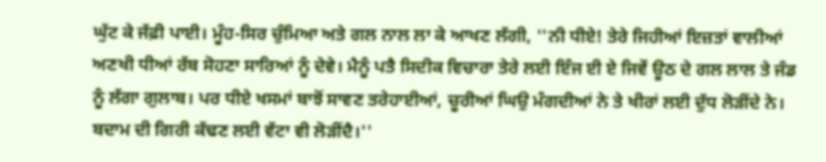ਘੁੱਟ ਕੇ ਜੱਫ਼ੀ ਪਾਈ। ਮੂੰਹ-ਸਿਰ ਚੁੰਮਿਆ ਅਤੇ ਗਲ ਨਾਲ ਲਾ ਕੇ ਆਖਣ ਲੱਗੀ, ''ਨੀ ਧੀਏ! ਤੇਰੇ ਜਿਹੀਆਂ ਇਜ਼ਤਾਂ ਵਾਲੀਆਂ ਅਣਖੀ ਧੀਆਂ ਰੱਬ ਸੋਹਣਾ ਸਾਰਿਆਂ ਨੂੰ ਦੇਵੇ। ਮੈਨੂੰ ਪਤੈ ਸਿਦੀਕ ਵਿਚਾਰਾ ਤੇਰੇ ਲਈ ਇੰਜ ਈ ਏ ਜਿਵੇਂ ਊਠ ਦੇ ਗਲ ਲਾਲ ਤੇ ਜੰਡ ਨੂੰ ਲੱਗਾ ਗੁਲਾਬ। ਪਰ ਧੀਏ ਖਸਮਾਂ ਬਾਝੋਂ ਸਾਵਣ ਤਰੇਹਾਈਆਂ, ਚੂਰੀਆਂ ਘਿਉ ਮੰਗਦੀਆਂ ਨੇ ਤੇ ਖੀਰਾਂ ਲਈ ਦੁੱਧ ਲੋੜੀਂਦੇ ਨੇ। ਬਦਾਮ ਦੀ ਗਿਰੀ ਕੱਢਣ ਲਈ ਵੱਟਾ ਵੀ ਲੋੜੀਂਦੈ।''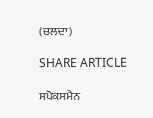(ਚਲਦਾ)

SHARE ARTICLE

ਸਪੋਕਸਮੈਨ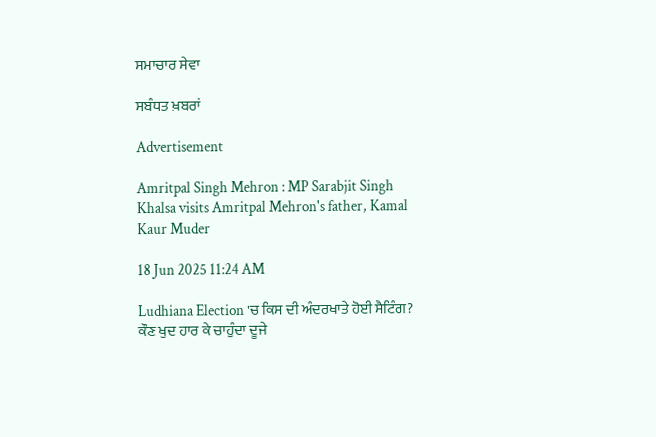ਸਮਾਚਾਰ ਸੇਵਾ

ਸਬੰਧਤ ਖ਼ਬਰਾਂ

Advertisement

Amritpal Singh Mehron : MP Sarabjit Singh Khalsa visits Amritpal Mehron's father, Kamal Kaur Muder

18 Jun 2025 11:24 AM

Ludhiana Election 'ਚ ਕਿਸ ਦੀ ਅੰਦਰਖਾਤੇ ਹੋਈ ਸੈਟਿੰਗ? ਕੌਣ ਖੁਦ ਹਾਰ ਕੇ ਚਾਹੁੰਦਾ ਦੂਜੇ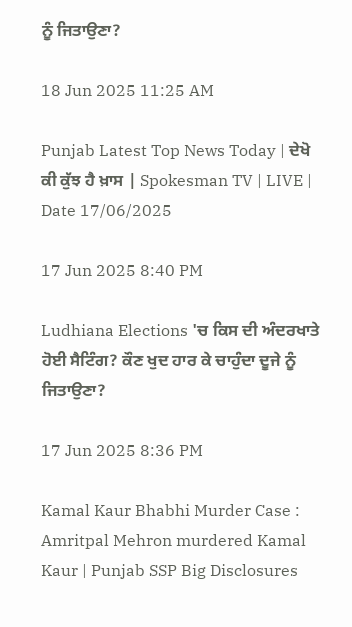ਨੂੰ ਜਿਤਾਉਣਾ?

18 Jun 2025 11:25 AM

Punjab Latest Top News Today | ਦੇਖੋ ਕੀ ਕੁੱਝ ਹੈ ਖ਼ਾਸ | Spokesman TV | LIVE | Date 17/06/2025

17 Jun 2025 8:40 PM

Ludhiana Elections 'ਚ ਕਿਸ ਦੀ ਅੰਦਰਖਾਤੇ ਹੋਈ ਸੈਟਿੰਗ? ਕੌਣ ਖੁਦ ਹਾਰ ਕੇ ਚਾਹੁੰਦਾ ਦੂਜੇ ਨੂੰ ਜਿਤਾਉਣਾ?

17 Jun 2025 8:36 PM

Kamal Kaur Bhabhi Murder Case : Amritpal Mehron murdered Kamal Kaur | Punjab SSP Big Disclosures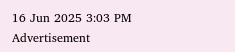16 Jun 2025 3:03 PM
Advertisement